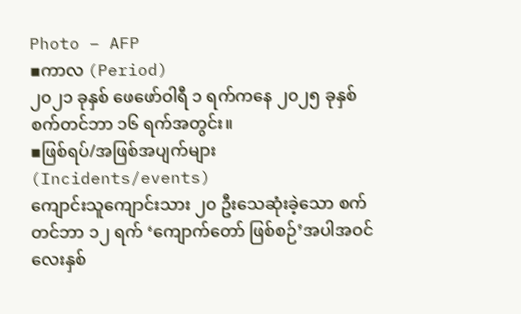Photo – AFP
▪ကာလ (Period)
၂၀၂၁ ခုနှစ် ဖေဖော်ဝါရီ ၁ ရက်ကနေ ၂၀၂၅ ခုနှစ် စက်တင်ဘာ ၁၆ ရက်အတွင်း။
▪ဖြစ်ရပ်/အဖြစ်အပျက်များ (Incidents/events)
ကျောင်းသူကျောင်းသား ၂၀ ဦးသေဆုံးခဲ့သော စက်တင်ဘာ ၁၂ ရက် ‘ကျောက်တော် ဖြစ်စဉ်’အပါအဝင် လေးနှစ်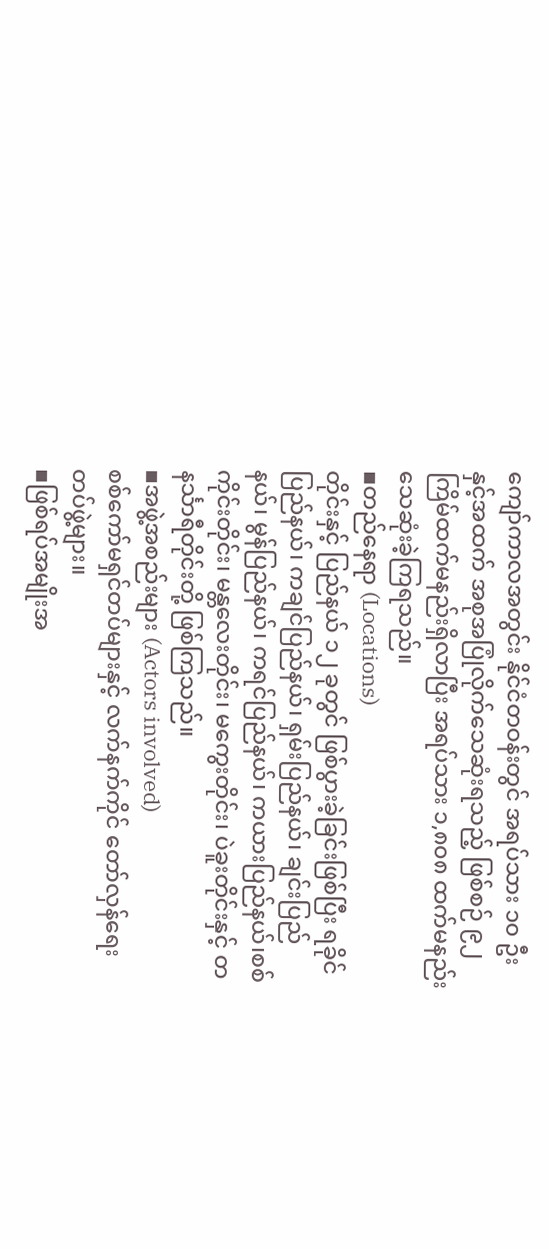ကျော်ကာလအတွင်း နိုင်ငံတဝန်းတွင် အရပ်သား ၁၀ ဦးနှင့်အထက် အစုအပြုံလိုက်သေဆုံးရသည့် ဖြစ်စဉ် ၉၂ ကြိမ်ထက်မနည်းရှိလာပြီး အရပ်သား ၁,၈၀၈ ထက်မနည်း သေဆုံးခဲ့ကြရသည်။
▪တည်နေရာ (Locations)
တိုင်းနှင့် ပြည်နယ် ၁၂ ခုတွင် ဖြစ်ပွားခဲ့ခြင်းဖြစ်ပြီး ရခိုင်ပြည်နယ်၊ ကချင်ပြည်နယ်၊ ရှမ်းပြည်နယ်၊ ချင်းပြည်နယ်၊ မွန်ပြည်နယ်၊ ကရင်ပြည်နယ်၊ ကယားပြည်နယ်၊စစ် ကိုင်းတိုင်း၊ မန္တလေးတိုင်း၊ မကွေးတိုင်း၊ ပဲခူးတိုင်းနှင့် တနင်္သာရီတိုင်းတို့ ဖြစ်ကြသည်။
▪အဖွဲ့အစည်းများ (Actors involved)
စစ်ကော်မရှင်တပ်များနှင့် လက်နက်ကိုင် တော်လှန်ရေးတပ်ဖွဲ့များ။
▪ဖြစ်ရပ်အမျိုးအ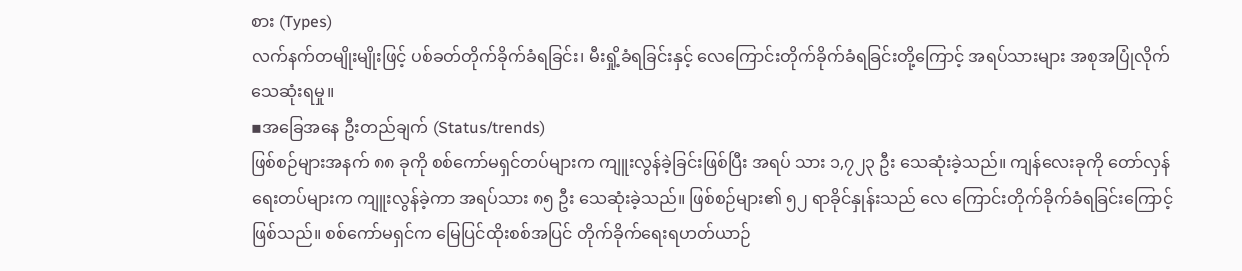စား (Types)
လက်နက်တမျိုးမျိုးဖြင့် ပစ်ခတ်တိုက်ခိုက်ခံရခြင်း၊ မီးရှို့ခံရခြင်းနှင့် လေကြောင်းတိုက်ခိုက်ခံရခြင်းတို့ကြောင့် အရပ်သားများ အစုအပြုံလိုက် သေဆုံးရမှု။
▪အခြေအနေ ဦးတည်ချက် (Status/trends)
ဖြစ်စဉ်များအနက် ၈၈ ခုကို စစ်ကော်မရှင်တပ်များက ကျူးလွန်ခဲ့ခြင်းဖြစ်ပြီး အရပ် သား ၁,၇၂၃ ဦး သေဆုံးခဲ့သည်။ ကျန်လေးခုကို တော်လှန်ရေးတပ်များက ကျူးလွန်ခဲ့ကာ အရပ်သား ၈၅ ဦး သေဆုံးခဲ့သည်။ ဖြစ်စဉ်များ၏ ၅၂ ရာခိုင်နှုန်းသည် လေ ကြောင်းတိုက်ခိုက်ခံရခြင်းကြောင့်ဖြစ်သည်။ စစ်ကော်မရှင်က မြေပြင်ထိုးစစ်အပြင် တိုက်ခိုက်ရေးရဟတ်ယာဉ်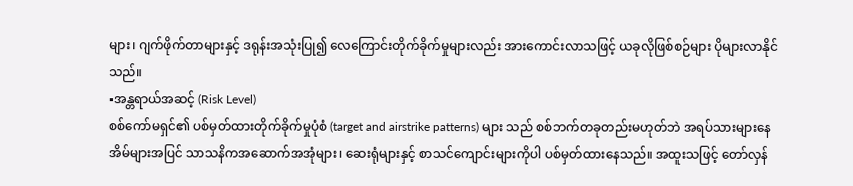များ၊ ဂျက်ဖိုက်တာများနှင့် ဒရုန်းအသုံးပြု၍ လေကြောင်းတိုက်ခိုက်မှုများလည်း အားကောင်းလာသဖြင့် ယခုလိုဖြစ်စဉ်များ ပိုများလာနိုင်သည်။
▪အန္တရာယ်အဆင့် (Risk Level)
စစ်ကော်မရှင်၏ ပစ်မှတ်ထားတိုက်ခိုက်မှုပုံစံ (target and airstrike patterns) များ သည် စစ်ဘက်တခုတည်းမဟုတ်ဘဲ အရပ်သားများနေအိမ်များအပြင် သာသနိကအဆောက်အအုံများ၊ ဆေးရုံများနှင့် စာသင်ကျောင်းများကိုပါ ပစ်မှတ်ထားနေသည်။ အထူးသဖြင့် တော်လှန်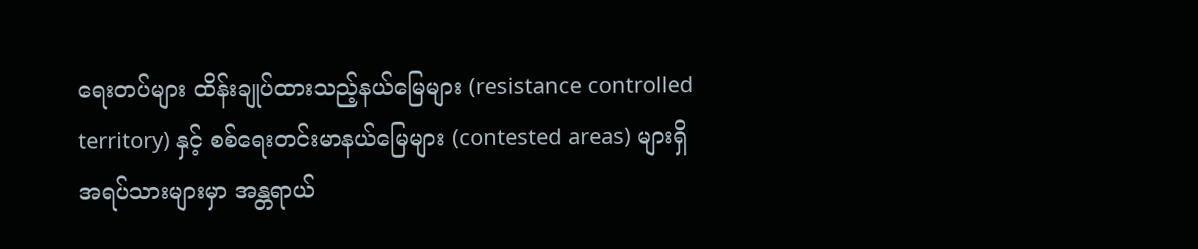ရေးတပ်များ ထိန်းချုပ်ထားသည့်နယ်မြေများ (resistance controlled territory) နှင့် စစ်ရေးတင်းမာနယ်မြေများ (contested areas) များရှိ အရပ်သားများမှာ အန္တရာယ်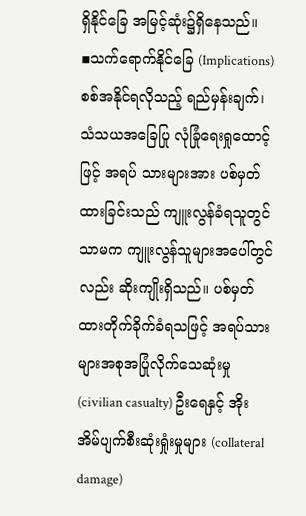ရှိနိုင်ခြေ အမြင့်ဆုံး၌ရှိနေသည်။
▪သက်ရောက်နိုင်ခြေ (Implications)
စစ်အနိုင်ရလိုသည့် ရည်မှန်းချက်၊ သံသယအခြေပြု လုံခြုံရေးရှုထောင့်ဖြင့် အရပ် သားများအား ပစ်မှတ်ထားခြင်းသည် ကျူးလွန်ခံရသူတွင်သာမက ကျူးလွန်သူများအပေါ်တွင်လည်း ဆိုးကျိုးရှိသည်။ ပစ်မှတ်ထားတိုက်ခိုက်ခံရသဖြင့် အရပ်သားများအစုအပြုံလိုက်သေဆုံးမှု (civilian casualty) ဦးရေနှင့် အိုးအိမ်ပျက်စီးဆုံးရှုံးမှုများ (collateral damage)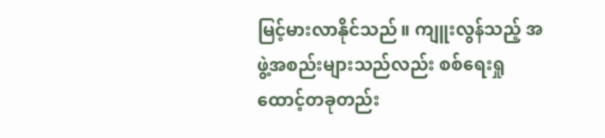မြင့်မားလာနိုင်သည်။ ကျူးလွန်သည့် အဖွဲ့အစည်းများသည်လည်း စစ်ရေးရှုထောင့်တခုတည်း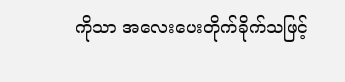ကိုသာ အလေးပေးတိုက်ခိုက်သဖြင့်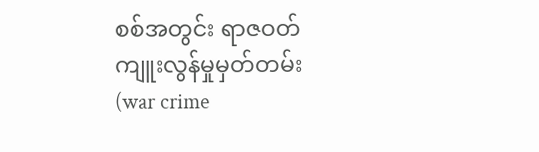စစ်အတွင်း ရာဇဝတ်ကျူးလွန်မှုမှတ်တမ်း (war crime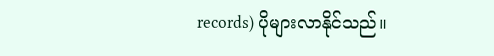records) ပိုများလာနိုင်သည်။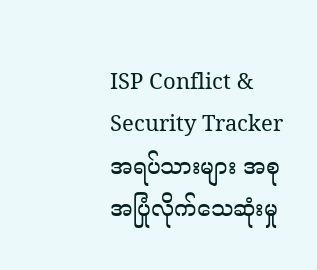ISP Conflict & Security Tracker
အရပ်သားများ အစုအပြုံလိုက်သေဆုံးမှု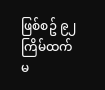ဖြစ်စဥ် ၉၂ ကြိမ်ထက်မ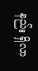နည်း ရှိလာ